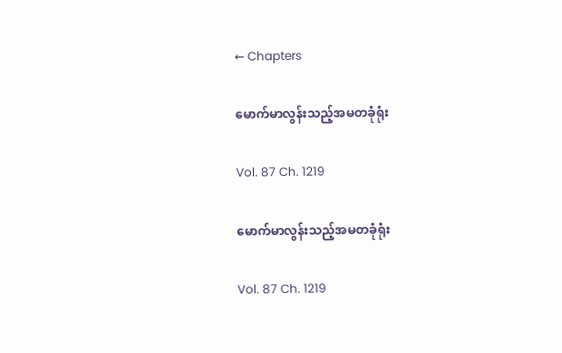← Chapters

မောက်မာလွန်းသည့်အမတခုံရုံး

Vol. 87 Ch. 1219

မောက်မာလွန်းသည့်အမတခုံရုံး

Vol. 87 Ch. 1219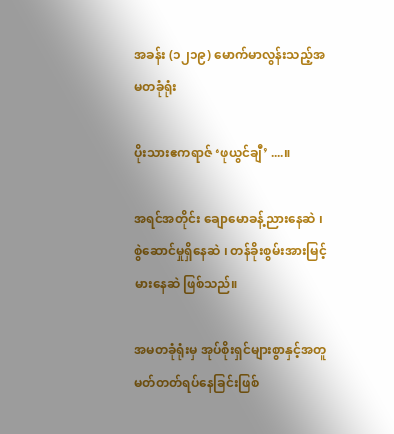အခန်း (၁၂၁၉) မောက်မာလွန်းသည့်အမတခုံရုံး

ပိုးသားဧကရာဇ် ‘ဖုယွင်ချီ’ ....။

အရင်အတိုင်း ချောမောခန့်ညားနေဆဲ ၊ စွဲဆောင်မှုရှိနေဆဲ ၊ တန်ခိုးစွမ်းအားမြင့်မားနေဆဲ ဖြစ်သည်။

အမတခုံရုံးမှ အုပ်စိုးရှင်များစွာနှင့်အတူ မတ်တတ်ရပ်နေခြင်းဖြစ်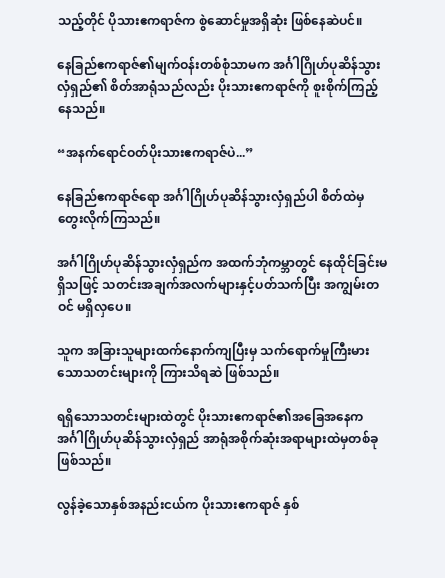သည့်တိုင် ပိုသားဧကရာဇ်က စွဲဆောင်မှုအရှိဆုံး ဖြစ်နေဆဲပင်။

နေခြည်ဧကရာဇ်၏မျက်ဝန်းတစ်စုံသာမက အင်္ဂါဂြိုဟ်ပုဆိန်သွားလှံရှည်၏ စိတ်အာရုံသည်လည်း ပိုးသားဧကရာဇ်ကို စူးစိုက်ကြည့်နေသည်။

“အနက်ရောင်ဝတ်ပိုးသားဧကရာဇ်ပဲ...”

နေခြည်ဧကရာဇ်ရော အင်္ဂါဂြိုဟ်ပုဆိန်သွားလှံရှည်ပါ စိတ်ထဲမှ တွေးလိုက်ကြသည်။

အင်္ဂါဂြိုဟ်ပုဆိန်သွားလှံရှည်က အထက်ဘုံကမ္ဘာတွင် နေထိုင်ခြင်းမရှိသဖြင့် သတင်းအချက်အလက်များနှင့်ပတ်သက်ပြီး အကျွမ်းတဝင် မရှိလှပေ။

သူက အခြားသူများထက်နောက်ကျပြီးမှ သက်ရောက်မှုကြီးမားသောသတင်းများကို ကြားသိရဆဲ ဖြစ်သည်။

ရရှိသောသတင်းများထဲတွင် ပိုးသားဧကရာဇ်၏အခြေအနေက အင်္ဂါဂြိုဟ်ပုဆိန်သွားလှံရှည် အာရုံအစိုက်ဆုံးအရာများထဲမှတစ်ခု ဖြစ်သည်။

လွန်ခဲ့သောနှစ်အနည်းငယ်က ပိုးသားဧကရာဇ် နှစ်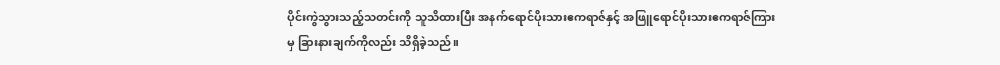ပိုင်းကွဲသွားသည့်သတင်းကို သူသိထားပြီး အနက်ရောင်ပိုးသားဧကရာဇ်နှင့် အဖြူရောင်ပိုးသားဧကရာဇ်ကြားမှ ခြားနားချက်ကိုလည်း သိရှိခဲ့သည်။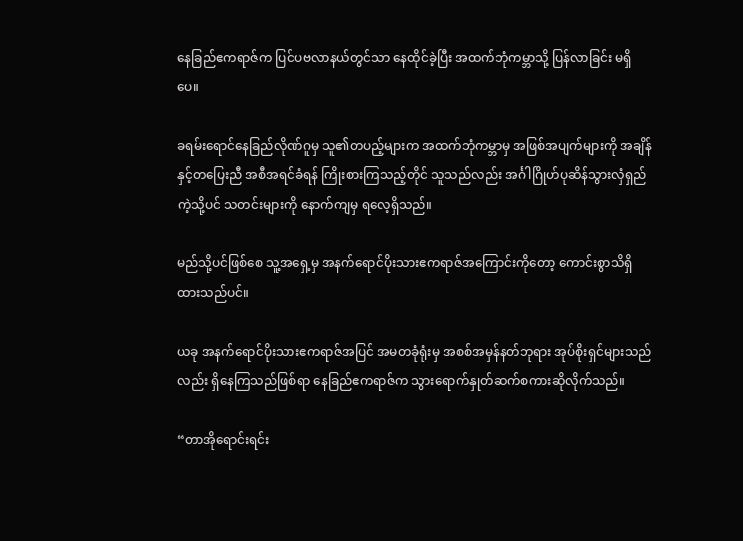နေခြည်ဧကရာဇ်က ပြင်ပဗလာနယ်တွင်သာ နေထိုင်ခဲ့ပြီး အထက်ဘုံကမ္ဘာသို့ ပြန်လာခြင်း မရှိပေ။

ခရမ်းရောင်နေခြည်လိုဏ်ဂူမှ သူ၏တပည့်များက အထက်ဘုံကမ္ဘာမှ အဖြစ်အပျက်များကို အချိန်နှင့်တပြေးညီ အစီအရင်ခံရန် ကြိုးစားကြသည့်တိုင် သူသည်လည်း အင်္ဂါဂြိုဟ်ပုဆိန်သွားလှံရှည်ကဲ့သို့ပင် သတင်းများကို နောက်ကျမှ ရလေ့ရှိသည်။

မည်သို့ပင်ဖြစ်စေ သူ့အရှေ့မှ အနက်ရောင်ပိုးသားဧကရာဇ်အကြောင်းကိုတော့ ကောင်းစွာသိရှိထားသည်ပင်။

ယခု အနက်ရောင်ပိုးသားဧကရာဇ်အပြင် အမတခုံရုံးမှ အစစ်အမှန်နတ်ဘုရား အုပ်စိုးရှင်များသည်လည်း ရှိနေကြသည်ဖြစ်ရာ နေခြည်ဧကရာဇ်က သွားရောက်နှုတ်ဆက်စကားဆိုလိုက်သည်။

“တာအိုရောင်းရင်း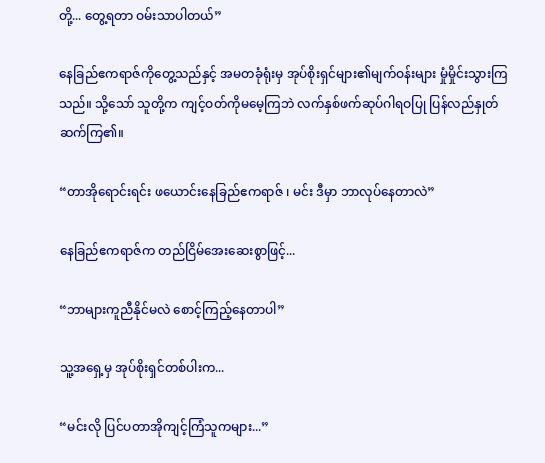တို့... တွေ့ရတာ ဝမ်းသာပါတယ်”

နေခြည်ဧကရာဇ်ကိုတွေ့သည်နှင့် အမတခုံရုံးမှ အုပ်စိုးရှင်များ၏မျက်ဝန်းများ မှုံမှိုင်းသွားကြသည်။ သို့သော် သူတို့က ကျင့်ဝတ်ကိုမမေ့ကြဘဲ လက်နှစ်ဖက်ဆုပ်ဂါရဝပြု ပြန်လည်နှုတ်ဆက်ကြ၏။

“တာအိုရောင်းရင်း ဖယောင်းနေခြည်ဧကရာဇ် ၊ မင်း ဒီမှာ ဘာလုပ်နေတာလဲ”

နေခြည်ဧကရာဇ်က တည်ငြိမ်အေးဆေးစွာဖြင့်...

“ဘာများကူညီနိုင်မလဲ စောင့်ကြည့်နေတာပါ”

သူ့အရှေ့မှ အုပ်စိုးရှင်တစ်ပါးက...

“မင်းလို ပြင်ပတာအိုကျင့်ကြံသူကများ...”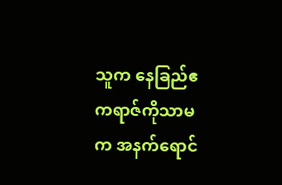သူက နေခြည်ဧကရာဇ်ကိုသာမက အနက်ရောင်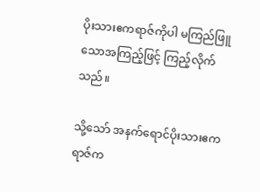ပိုးသားဧကရာဇ်ကိုပါ မကြည်ဖြူသောအကြည့်ဖြင့် ကြည့်လိုက်သည်။

သို့သော် အနက်ရောင်ပိုးသားဧကရာဇ်က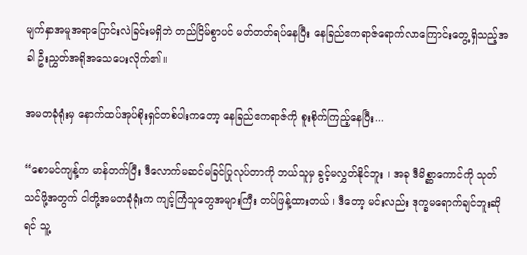မျက်နှာအမူအရာပြောင်းလဲခြင်းမရှိဘဲ တည်ငြိမ်စွာပင် မတ်တတ်ရပ်နေပြီး နေခြည်ဧကရာဇ်ရောက်လာကြောင်းတွေ့ရှိသည့်အခါ ဦးညွှတ်အရိုအသေပေးလိုက်၏။

အမတခုံရုံးမှ နောက်ထပ်အုပ်စိုးရှင်တစ်ပါးကတော့ နေခြည်ဧကရာဇ်ကို စူးစိုက်ကြည့်နေပြီး...

“စောမင်ကျန့်က မာန်တက်ပြီး ဒီလောက်မဆင်မခြင်ပြုလုပ်တာကို ဘယ်သူမှ ခွင့်မလွှတ်နိုင်ဘူး ၊ အခု ဒီမိစ္ဆာကောင်ကို သုတ်သင်ဖို့အတွက် ငါတို့အမတခုံရုံးက ကျင့်ကြံသူတွေအများကြီး တပ်ဖြန့်ထားတယ် ၊ ဒီတော့ မင်းလည်း ဒုက္ခမရောက်ချင်ဘူးဆိုရင် သူ့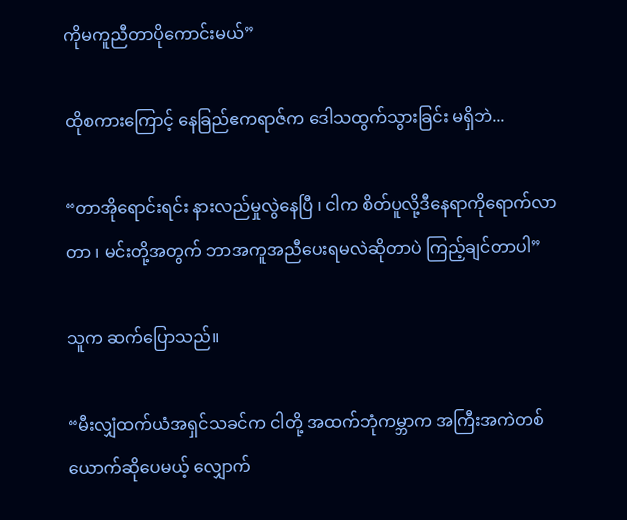ကိုမကူညီတာပိုကောင်းမယ်”

ထိုစကားကြောင့် နေခြည်ဧကရာဇ်က ဒေါသထွက်သွားခြင်း မရှိဘဲ...

“တာအိုရောင်းရင်း နားလည်မှုလွဲနေပြီ ၊ ငါက စိတ်ပူလို့ဒီနေရာကိုရောက်လာတာ ၊ မင်းတို့အတွက် ဘာအကူအညီပေးရမလဲဆိုတာပဲ ကြည့်ချင်တာပါ”

သူက ဆက်ပြောသည်။

“မီးလျှံထက်ယံအရှင်သခင်က ငါတို့ အထက်ဘုံကမ္ဘာက အကြီးအကဲတစ်ယောက်ဆိုပေမယ့် လျှောက်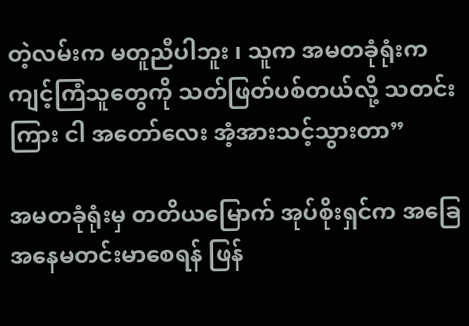တဲ့လမ်းက မတူညီပါဘူး ၊ သူက အမတခုံရုံးက ကျင့်ကြံသူတွေကို သတ်ဖြတ်ပစ်တယ်လို့ သတင်းကြား ငါ အတော်လေး အံ့အားသင့်သွားတာ”

အမတခုံရုံးမှ တတိယမြောက် အုပ်စိုးရှင်က အခြေအနေမတင်းမာစေရန် ဖြန်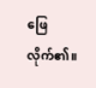ဖြေလိုက်၏။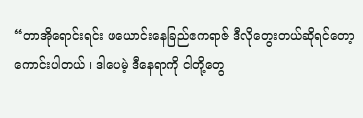“တာအိုရောင်းရင်း ဖယောင်းနေခြည်ဧကရာဇ် ဒီလိုတွေးတယ်ဆိုရင်တော့ ကောင်းပါတယ် ၊ ဒါပေမဲ့ ဒီနေရာကို ငါတို့တွေ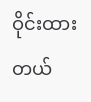ဝိုင်းထားတယ်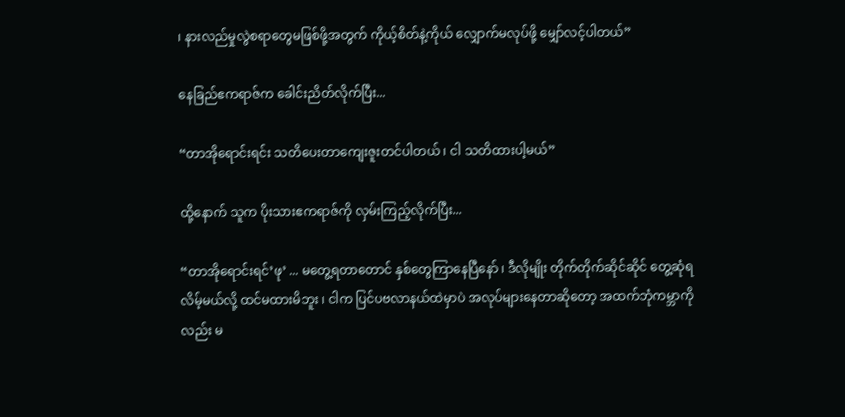၊ နားလည်မှုလွဲစရာတွေမဖြစ်ဖို့အတွက် ကိုယ့်စိတ်နဲ့ကိုယ် လျှောက်မလုပ်ဖို့ မျှော်လင့်ပါတယ်”

နေခြည်ဧကရာဇ်က ခေါင်းညိတ်လိုက်ပြီး...

“တာအိုရောင်းရင်း သတိပေးတာကျေးဇူးတင်ပါတယ် ၊ ငါ သတိထားပါ့မယ်”

ထို့နောက် သူက ပိုးသားဧကရာဇ်ကို လှမ်းကြည့်လိုက်ပြီး...

“တာအိုရောင်းရင်’ဖု’ ... မတွေ့ရတာတောင် နှစ်တွေကြာနေပြီနော် ၊ ဒီလိုမျိုး တိုက်တိုက်ဆိုင်ဆိုင် တွေ့ဆုံရလိမ့်မယ်လို့ ထင်မထားမိဘူး ၊ ငါက ပြင်ပဗလာနယ်ထဲမှာပဲ အလုပ်များနေတာဆိုတော့ အထက်ဘုံကမ္ဘာကိုလည်း မ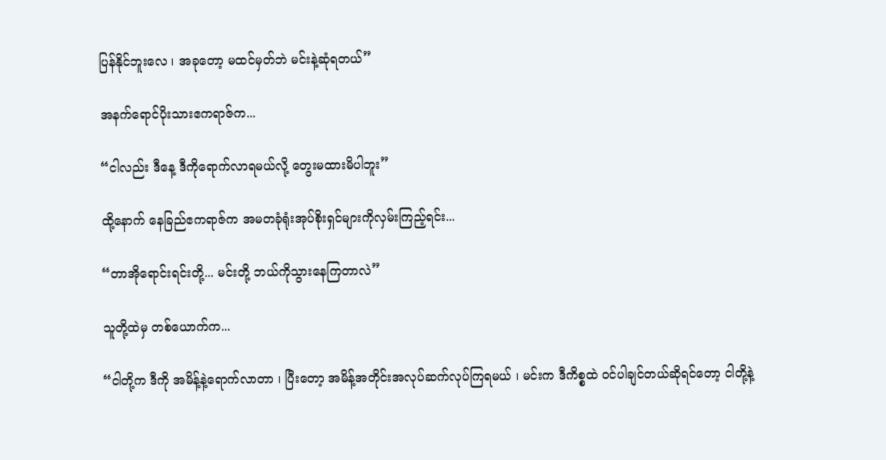ပြန်နိုင်ဘူးလေ ၊ အခုတော့ မထင်မှတ်ဘဲ မင်းနဲ့ဆုံရတယ်”

အနက်ရောင်ပိုးသားဧကရာဇ်က...

“ငါလည်း ဒီနေ့ ဒီကိုရောက်လာရမယ်လို့ တွေးမထားမိပါဘူး”

ထို့နောက် နေခြည်ဧကရာဇ်က အမတခုံရုံးအုပ်စိုးရှင်များကိုလှမ်းကြည့်ရင်း...

“တာအိုရောင်းရင်းတို့... မင်းတို့ ဘယ်ကိုသွားနေကြတာလဲ”

သူတို့ထဲမှ တစ်ယောက်က...

“ငါတို့က ဒီကို အမိန့်နဲ့ရောက်လာတာ ၊ ပြီးတော့ အမိန့်အတိုင်းအလုပ်ဆက်လုပ်ကြရမယ် ၊ မင်းက ဒီကိစ္စထဲ ဝင်ပါချင်တယ်ဆိုရင်တော့ ငါတို့နဲ့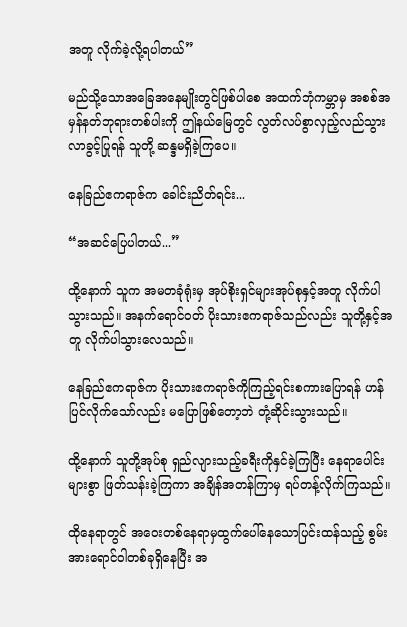အတူ လိုက်ခဲ့လို့ရပါတယ်”

မည်သို့သောအခြေအနေမျိုးတွင်ဖြစ်ပါစေ အထက်ဘုံကမ္ဘာမှ အစစ်အမှန်နတ်ဘုရားတစ်ပါးကို ဤနယ်မြေတွင် လွတ်လပ်စွာလှည့်လည်သွားလာခွင့်ပြုရန် သူတို့ ဆန္ဒမရှိခဲ့ကြပေ။

နေခြည်ဧကရာဇ်က ခေါင်းညိတ်ရင်း...

“အဆင်ပြေပါတယ်...”

ထို့နောက် သူက အမတခုံရုံးမှ အုပ်စိုးရှင်များအုပ်စုနှင့်အတူ လိုက်ပါသွားသည်။ အနက်ရောင်ဝတ် ပိုးသားဧကရာဇ်သည်လည်း သူတို့နှင့်အတူ လိုက်ပါသွားလေသည်။

နေခြည်ဧကရာဇ်က ပိုးသားဧကရာဇ်ကိုကြည့်ရင်းစကားပြောရန် ဟန်ပြင်လိုက်သော်လည်း မပြောဖြစ်တော့ဘဲ တုံ့ဆိုင်းသွားသည်။

ထို့နောက် သူတို့အုပ်စု ရှည်လျားသည့်ခရီးကိုနှင်ခဲ့ကြပြီး နေရာပေါင်းများစွာ ဖြတ်သန်းခဲ့ကြကာ အချိန်အတန်ကြာမှ ရပ်တန့်လိုက်ကြသည်။

ထိုနေရာတွင် အဝေးတစ်နေရာမှထွက်ပေါ်နေသောပြင်းထန်သည့် စွမ်းအားရောင်ဝါတစ်ခုရှိနေပြီး အ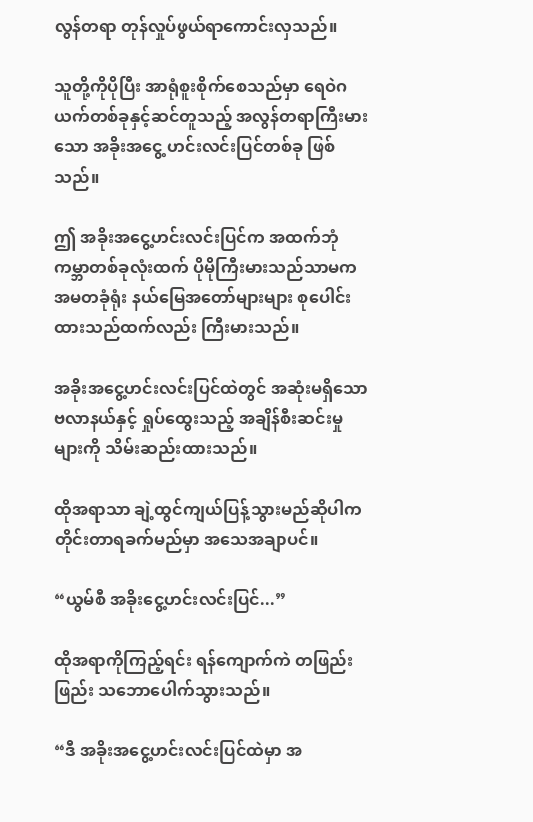လွန်တရာ တုန်လှုပ်ဖွယ်ရာကောင်းလှသည်။

သူတို့ကိုပိုပြီး အာရုံစူးစိုက်စေသည်မှာ ရေဝဲဂယက်တစ်ခုနှင့်ဆင်တူသည့် အလွန်တရာကြီးမားသော အခိုးအငွေ့ ဟင်းလင်းပြင်တစ်ခု ဖြစ်သည်။

ဤ အခိုးအငွေ့ဟင်းလင်းပြင်က အထက်ဘုံကမ္ဘာတစ်ခုလုံးထက် ပိုမိုကြီးမားသည်သာမက အမတခုံရုံး နယ်မြေအတော်များများ စုပေါင်းထားသည်ထက်လည်း ကြီးမားသည်။

အခိုးအငွေ့ဟင်းလင်းပြင်ထဲတွင် အဆုံးမရှိသော ဗလာနယ်နှင့် ရှုပ်ထွေးသည့် အချိန်စီးဆင်းမှုများကို သိမ်းဆည်းထားသည်။

ထိုအရာသာ ချဲ့ထွင်ကျယ်ပြန့်သွားမည်ဆိုပါက တိုင်းတာရခက်မည်မှာ အသေအချာပင်။

“ယွမ်စီ အခိုးငွေ့ဟင်းလင်းပြင်...”

ထိုအရာကိုကြည့်ရင်း ရန်ကျောက်ကဲ တဖြည်းဖြည်း သဘောပေါက်သွားသည်။

“ဒီ အခိုးအငွေ့ဟင်းလင်းပြင်ထဲမှာ အ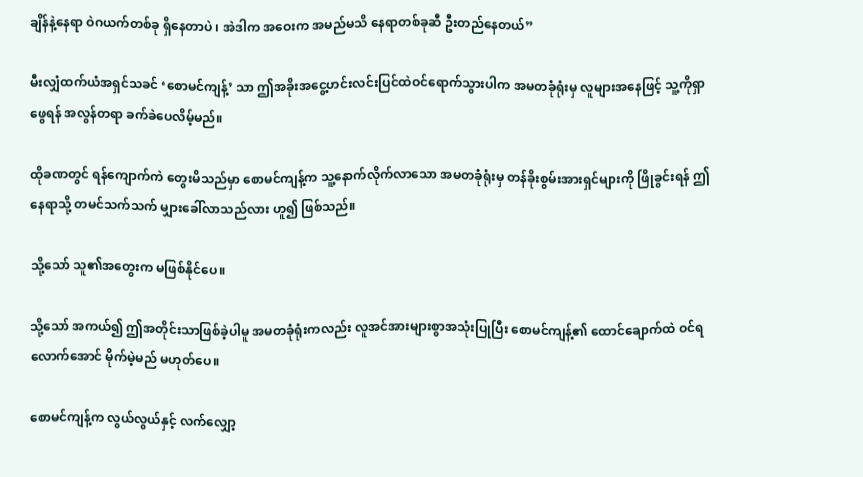ချိန်နဲ့နေရာ ဝဲဂယက်တစ်ခု ရှိနေတာပဲ ၊ အဲဒါက အဝေးက အမည်မသိ နေရာတစ်ခုဆီ ဦးတည်နေတယ်”

မီးလျှံထက်ယံအရှင်သခင် ‘စောမင်ကျန့်’ သာ ဤအခိုးအငွေ့ဟင်းလင်းပြင်ထဲဝင်ရောက်သွားပါက အမတခုံရုံးမှ လူများအနေဖြင့် သူ့ကိုရှာဖွေရန် အလွန်တရာ ခက်ခဲပေလိမ့်မည်။

ထိုခဏတွင် ရန်ကျောက်ကဲ တွေးမိသည်မှာ စောမင်ကျန့်က သူ့နောက်လိုက်လာသော အမတခုံရုံးမှ တန်ခိုးစွမ်းအားရှင်များကို ဖြိုခွင်းရန် ဤနေရာသို့ တမင်သက်သက် မျှားခေါ်လာသည်လား ဟူ၍ ဖြစ်သည်။

သို့သော် သူ၏အတွေးက မဖြစ်နိုင်ပေ။

သို့သော် အကယ်၍ ဤအတိုင်းသာဖြစ်ခဲ့ပါမူ အမတခုံရုံးကလည်း လူအင်အားများစွာအသုံးပြုပြီး စောမင်ကျန့်၏ ထောင်ချောက်ထဲ ဝင်ရလောက်‌အောင် မိုက်မဲ့မည် မဟုတ်ပေ။

စောမင်ကျန့်က လွယ်လွယ်နှင့် လက်လျှော့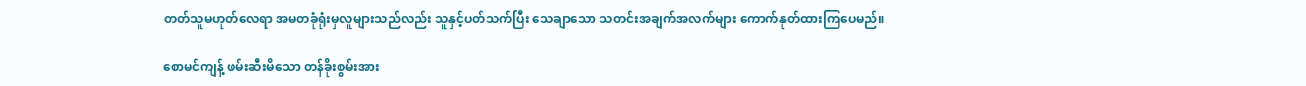တတ်သူမဟုတ်လေရာ အမတခုံရုံးမှလူများသည်လည်း သူနှင့်ပတ်သက်ပြီး သေချာသော သတင်းအချက်အလက်များ ကောက်နုတ်ထားကြပေမည်။

စောမင်ကျန့် ဖမ်းဆီးမိသော တန်ခိုးစွမ်းအား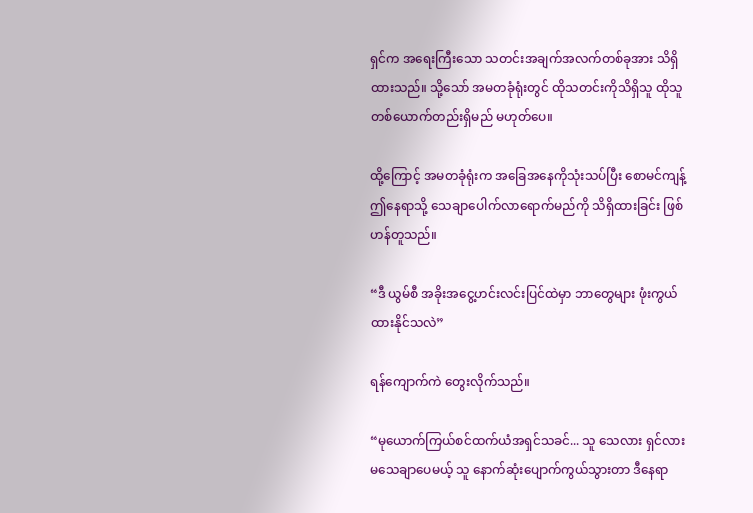ရှင်က အရေးကြီးသော သတင်းအချက်အလက်တစ်ခုအား သိရှိထားသည်။ သို့သော် အမတခုံရုံးတွင် ထိုသတင်းကိုသိရှိသူ ထိုသူတစ်ယောက်တည်းရှိမည် မဟုတ်ပေ။

ထို့ကြောင့် အမတခုံရုံးက အခြေအနေကိုသုံးသပ်ပြီး စောမင်ကျန့် ဤနေရာသို့ သေချာပေါက်လာရောက်မည်ကို သိရှိထားခြင်း ဖြစ်ဟန်တူသည်။

“ဒီ ယွမ်စီ အခိုးအငွေ့ဟင်းလင်းပြင်ထဲမှာ ဘာတွေများ ဖုံးကွယ်ထားနိုင်သလဲ”

ရန်ကျောက်ကဲ တွေးလိုက်သည်။

“မုယောက်ကြယ်စင်ထက်ယံအရှင်သခင်... သူ သေလား ရှင်လား မသေချာပေမယ့် သူ နောက်ဆုံးပျောက်ကွယ်သွားတာ ဒီနေရာ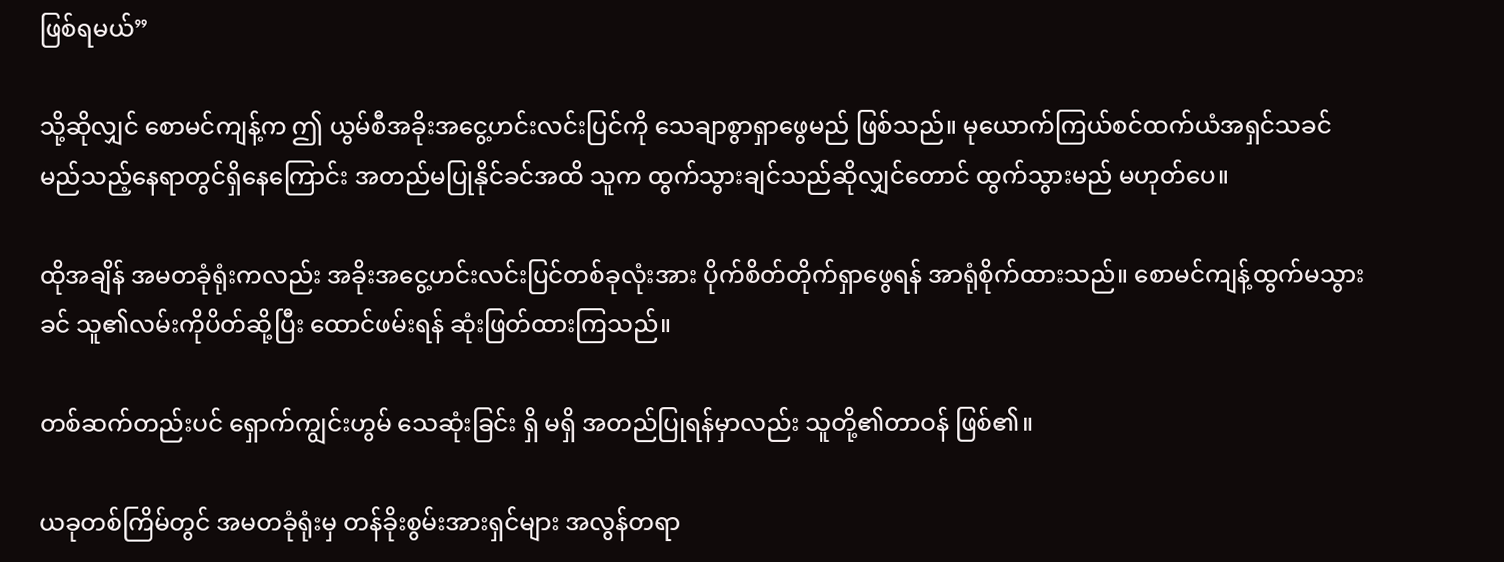ဖြစ်ရမယ်”

သို့ဆိုလျှင် စောမင်ကျန့်က ဤ ယွမ်စီအခိုးအငွေ့ဟင်းလင်းပြင်ကို သေချာစွာရှာဖွေမည် ဖြစ်သည်။ မုယောက်ကြယ်စင်ထက်ယံအရှင်သခင် မည်သည့်နေရာတွင်ရှိနေကြောင်း အတည်မပြုနိုင်ခင်အထိ သူက ထွက်သွားချင်သည်ဆိုလျှင်တောင် ထွက်သွားမည် မဟုတ်ပေ။

ထိုအချိန် အမတခုံရုံးကလည်း အခိုးအငွေ့ဟင်းလင်းပြင်တစ်ခုလုံးအား ပိုက်စိတ်တိုက်ရှာဖွေရန် အာရုံစိုက်ထားသည်။ စောမင်ကျန့်ထွက်မသွားခင် သူ၏လမ်းကိုပိတ်ဆို့ပြီး ထောင်ဖမ်းရန် ဆုံးဖြတ်ထားကြသည်။

တစ်ဆက်တည်းပင် ရှောက်ကျွင်းဟွမ် သေဆုံးခြင်း ရှိ မရှိ အတည်ပြုရန်မှာလည်း သူတို့၏တာဝန် ဖြစ်၏။

ယခုတစ်ကြိမ်တွင် အမတခုံရုံးမှ တန်ခိုးစွမ်းအားရှင်များ အလွန်တရာ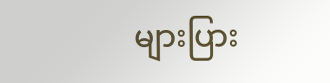များပြား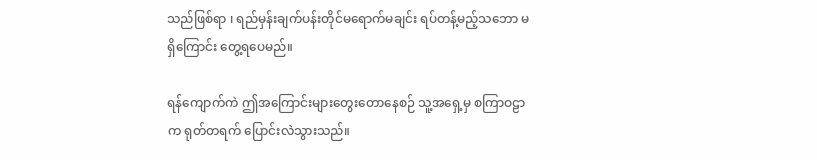သည်ဖြစ်ရာ ၊ ရည်မှန်းချက်ပန်းတိုင်မရောက်မချင်း ရပ်တန့်မည့်သဘော မရှိကြောင်း တွေ့ရပေမည်။

ရန်ကျောက်ကဲ ဤအကြောင်းများတွေးတောနေစဉ် သူ့အရှေ့မှ စကြာဝဠာက ရုတ်တရက် ပြောင်းလဲသွားသည်။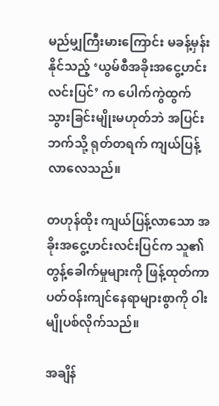မည်မျှကြီးမားကြောင်း မခန့်မှန်းနိုင်သည့် ‘ယွမ်စီအခိုးအငွေ့ဟင်းလင်းပြင်’ က ပေါက်ကွဲထွက်သွားခြင်းမျိုးမဟုတ်ဘဲ အပြင်းဘက်သို့ ရုတ်တရက် ကျယ်ပြန့်လာလေသည်။

တဟုန်ထိုး ကျယ်ပြန့်လာသော အခိုးအငွေ့ဟင်းလင်းပြင်က သူ၏ တွန့်ခေါက်မှုများကို ဖြန့်ထုတ်ကာ ပတ်ဝန်းကျင်နေရာများစွာကို ဝါးမျိုပစ်လိုက်သည်။

အချိန်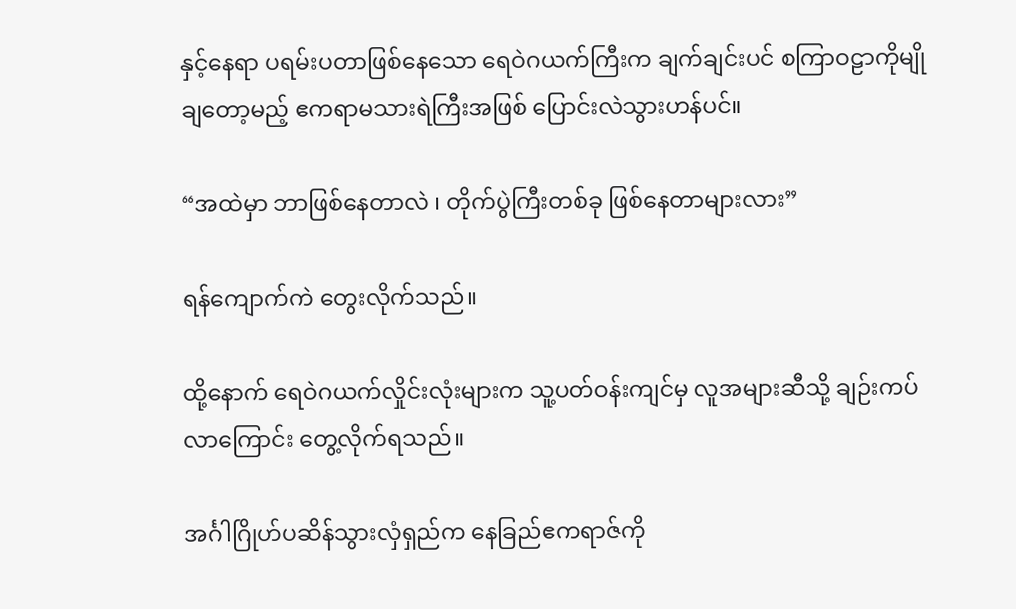နှင့်နေရာ ပရမ်းပတာဖြစ်နေသော ရေဝဲဂယက်ကြီးက ချက်ချင်းပင် စကြာဝဠာကိုမျိုချတော့မည့် ဧကရာမသားရဲကြီးအဖြစ် ပြောင်းလဲသွားဟန်ပင်။

“အထဲမှာ ဘာဖြစ်နေတာလဲ ၊ တိုက်ပွဲကြီးတစ်ခု ဖြစ်နေတာများလား”

ရန်ကျောက်ကဲ တွေးလိုက်သည်။

ထို့နောက် ရေဝဲဂယက်လှိုင်းလုံးများက သူ့ပတ်ဝန်းကျင်မှ လူအများဆီသို့ ချဉ်းကပ်လာကြောင်း တွေ့လိုက်ရသည်။

အင်္ဂါဂြိုဟ်ပဆိန်သွားလှံရှည်က နေခြည်ဧကရာဇ်ကို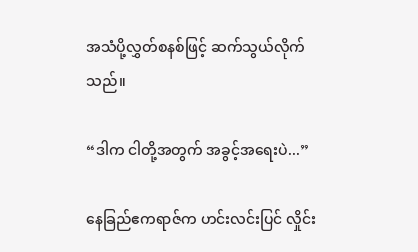အသံပို့လွှတ်စနစ်ဖြင့် ဆက်သွယ်လိုက်သည်။

“ဒါက ငါတို့အတွက် အခွင့်အရေးပဲ...”

နေခြည်ဧကရာဇ်က ဟင်းလင်းပြင် လှိုင်း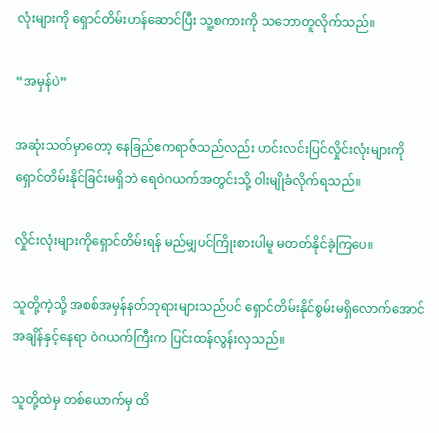လုံးများကို ရှောင်တိမ်းဟန်ဆောင်ပြီး သူ့စကားကို သဘောတူလိုက်သည်။

“အမှန်ပဲ”

အဆုံးသတ်မှာတော့ နေခြည်ဧကရာဇ်သည်လည်း ဟင်းလင်းပြင်လှိုင်းလုံးများကို ရှောင်တိမ်းနိုင်ခြင်းမရှိဘဲ ရေဝဲဂယက်အတွင်းသို့ ဝါးမျိုခံလိုက်ရသည်။

လှိုင်းလုံးများကိုရှောင်တိမ်းရန် မည်မျှပင်ကြိုးစားပါမူ မတတ်နိုင်ခဲ့ကြပေ။

သူတို့ကဲ့သို့ အစစ်အမှန်နတ်ဘုရားများသည်ပင် ရှောင်တိမ်းနိုင်စွမ်းမရှိလောက်အောင် အချိန်နှင့်နေရာ ဝဲဂယက်ကြီးက ပြင်းထန်လွန်းလှသည်။

သူတို့ထဲမှ တစ်ယောက်မှ ထိ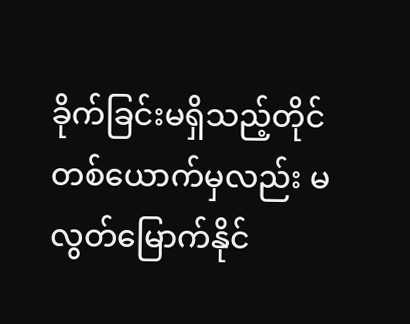ခိုက်ခြင်းမရှိသည့်တိုင် တစ်ယောက်မှလည်း မလွတ်မြောက်နိုင်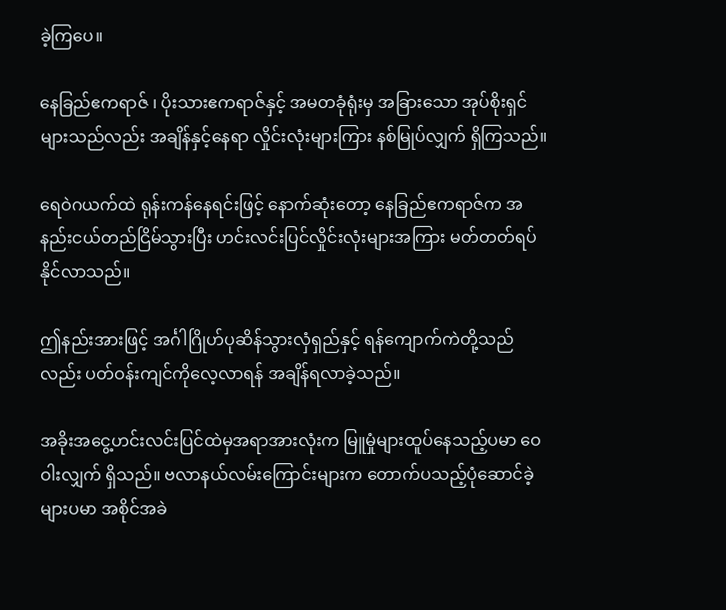ခဲ့ကြပေ။

နေခြည်ဧကရာဇ် ၊ ပိုးသားဧကရာဇ်နှင့် အမတခုံရုံးမှ အခြားသော အုပ်စိုးရှင်များသည်လည်း အချိန်နှင့်နေရာ လှိုင်းလုံးများကြား နစ်မြုပ်လျှက် ရှိကြသည်။

ရေဝဲဂယက်ထဲ ရုန်းကန်နေရင်းဖြင့် နောက်ဆုံးတော့ နေခြည်ဧကရာဇ်က အနည်းငယ်တည်ငြိမ်သွားပြီး ဟင်းလင်းပြင်လှိုင်းလုံးများအကြား မတ်တတ်ရပ်နိုင်လာသည်။

ဤနည်းအားဖြင့် အင်္ဂါဂြိုဟ်ပုဆိန်သွားလှံရှည်နှင့် ရန်ကျောက်ကဲတို့သည်လည်း ပတ်ဝန်းကျင်ကိုလေ့လာရန် အချိန်ရလာခဲ့သည်။

အခိုးအငွေ့ဟင်းလင်းပြင်ထဲမှအရာအားလုံးက မြူမှုံများထူပ်နေသည့်ပမာ ဝေဝါးလျှက် ရှိသည်။ ဗလာနယ်လမ်းကြောင်းများက တောက်ပသည့်ပုံဆောင်ခဲ့များပမာ အစိုင်အခဲ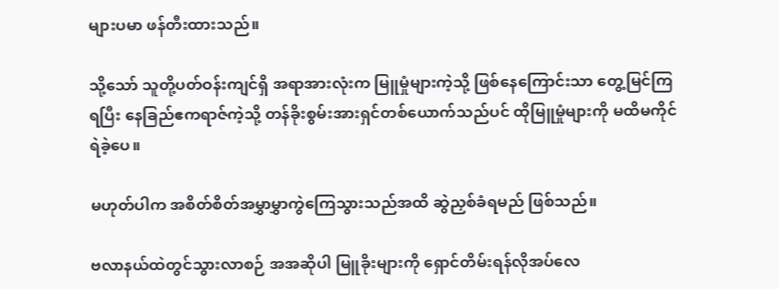များပမာ ဖန်တီးထားသည်။

သို့သော် သူတို့ပတ်ဝန်းကျင်ရှိ အရာအားလုံးက မြူမှုံများကဲ့သို့ ဖြစ်နေကြောင်းသာ တွေ့မြင်ကြရပြီး နေခြည်ဧကရာဇ်ကဲ့သို့ တန်ခိုးစွမ်းအားရှင်တစ်ယောက်သည်ပင် ထိုမြူမှုံများကို မထိမကိုင်ရဲခဲ့ပေ။

မဟုတ်ပါက အစိတ်စိတ်အမွှာမွှာကွဲကြေသွားသည်အထိ ဆွဲညှစ်ခံရမည် ဖြစ်သည်။

ဗလာနယ်ထဲတွင်သွားလာစဉ် အအဆိုပါ မြူခိုးများကို ရှောင်တိမ်းရန်လိုအပ်လေ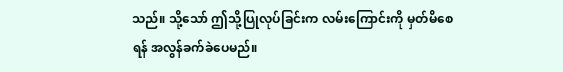သည်။ သို့သော် ဤသို့ပြုလုပ်ခြင်းက လမ်းကြောင်းကို မှတ်မိစေရန် အလွန်ခက်ခဲပေမည်။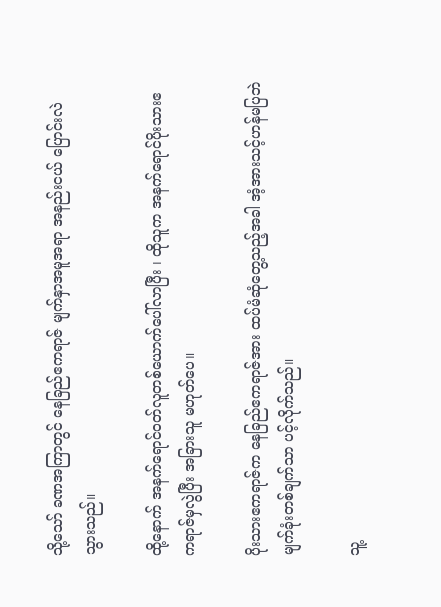သို့သော် ခဏအကြာတွင် နေခြည်ဧကရာဇ် မျက်နှာအမူအရာ အနည်းငယ် ပြောင်းလဲသွားသည်။

ထို့နောက် အနက်ရောင်ဝတ်လူတစ်ယောက်ပေါ်လာပြီး ၊ ထိုသူက အနက်ရောင်ပိုးသားဧကရာဇ်မှလွဲပြီး အခြားသူ မဟုတ်ပေ။

ပိုးသားဧကရာဇ်က နေခြည်ဧကရာဇ်အား ထပ်မံဆုံတွေ့သည့်အခါ အံ့အားသင့်ဟန်မပြဘဲ မျက်ခုံးတစ်ချက်သာ ပင့်လိုက်သည်။

သူ့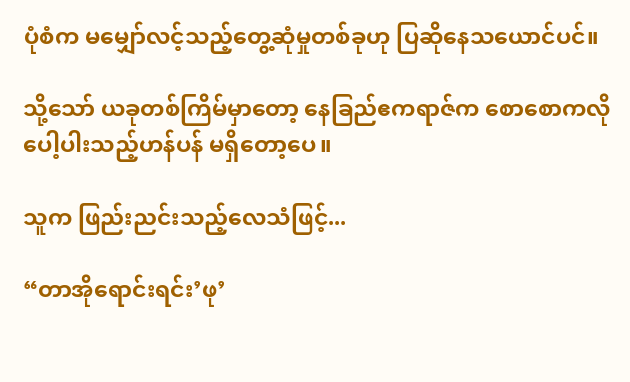ပုံစံက မမျှော်လင့်သည့်တွေ့ဆုံမှုတစ်ခုဟု ပြဆိုနေသယောင်ပင်။

သို့သော် ယခုတစ်ကြိမ်မှာတော့ နေခြည်ဧကရာဇ်က စောစောကလို ပေါ့ပါးသည့်ဟန်ပန် မရှိတော့ပေ။

သူက ဖြည်းညင်းသည့်လေသံဖြင့်...

“တာအိုရောင်းရင်း’ဖု’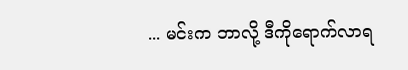... မင်းက ဘာလို့ ဒီကိုရောက်လာရ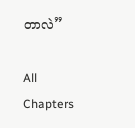တာလဲ”

All Chapters